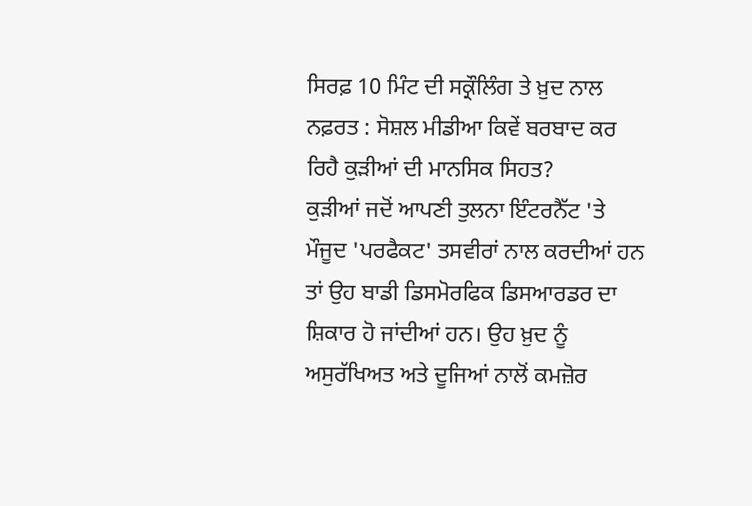ਸਿਰਫ਼ 10 ਮਿੰਟ ਦੀ ਸਕ੍ਰੌਲਿੰਗ ਤੇ ਖ਼ੁਦ ਨਾਲ ਨਫ਼ਰਤ : ਸੋਸ਼ਲ ਮੀਡੀਆ ਕਿਵੇਂ ਬਰਬਾਦ ਕਰ ਰਿਹੈ ਕੁੜੀਆਂ ਦੀ ਮਾਨਸਿਕ ਸਿਹਤ?
ਕੁੜੀਆਂ ਜਦੋਂ ਆਪਣੀ ਤੁਲਨਾ ਇੰਟਰਨੈੱਟ 'ਤੇ ਮੌਜੂਦ 'ਪਰਫੈਕਟ' ਤਸਵੀਰਾਂ ਨਾਲ ਕਰਦੀਆਂ ਹਨ ਤਾਂ ਉਹ ਬਾਡੀ ਡਿਸਮੋਰਫਿਕ ਡਿਸਆਰਡਰ ਦਾ ਸ਼ਿਕਾਰ ਹੋ ਜਾਂਦੀਆਂ ਹਨ। ਉਹ ਖ਼ੁਦ ਨੂੰ ਅਸੁਰੱਖਿਅਤ ਅਤੇ ਦੂਜਿਆਂ ਨਾਲੋਂ ਕਮਜ਼ੋਰ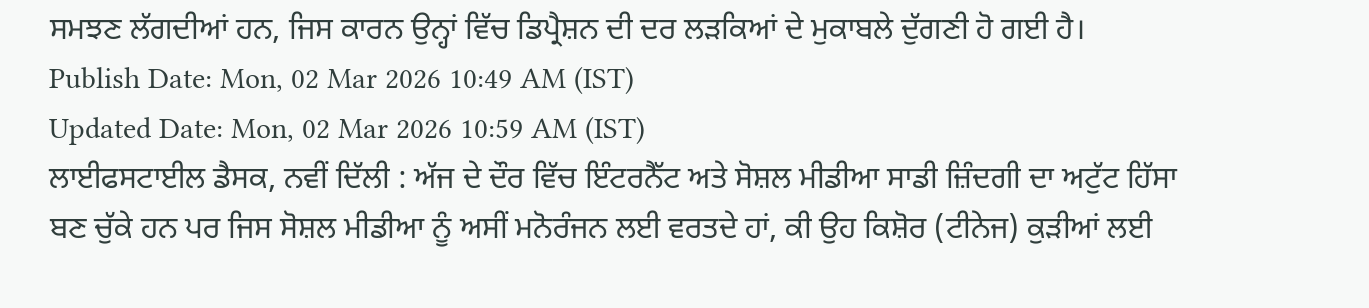ਸਮਝਣ ਲੱਗਦੀਆਂ ਹਨ, ਜਿਸ ਕਾਰਨ ਉਨ੍ਹਾਂ ਵਿੱਚ ਡਿਪ੍ਰੈਸ਼ਨ ਦੀ ਦਰ ਲੜਕਿਆਂ ਦੇ ਮੁਕਾਬਲੇ ਦੁੱਗਣੀ ਹੋ ਗਈ ਹੈ।
Publish Date: Mon, 02 Mar 2026 10:49 AM (IST)
Updated Date: Mon, 02 Mar 2026 10:59 AM (IST)
ਲਾਈਫਸਟਾਈਲ ਡੈਸਕ, ਨਵੀਂ ਦਿੱਲੀ : ਅੱਜ ਦੇ ਦੌਰ ਵਿੱਚ ਇੰਟਰਨੈੱਟ ਅਤੇ ਸੋਸ਼ਲ ਮੀਡੀਆ ਸਾਡੀ ਜ਼ਿੰਦਗੀ ਦਾ ਅਟੁੱਟ ਹਿੱਸਾ ਬਣ ਚੁੱਕੇ ਹਨ ਪਰ ਜਿਸ ਸੋਸ਼ਲ ਮੀਡੀਆ ਨੂੰ ਅਸੀਂ ਮਨੋਰੰਜਨ ਲਈ ਵਰਤਦੇ ਹਾਂ, ਕੀ ਉਹ ਕਿਸ਼ੋਰ (ਟੀਨੇਜ) ਕੁੜੀਆਂ ਲਈ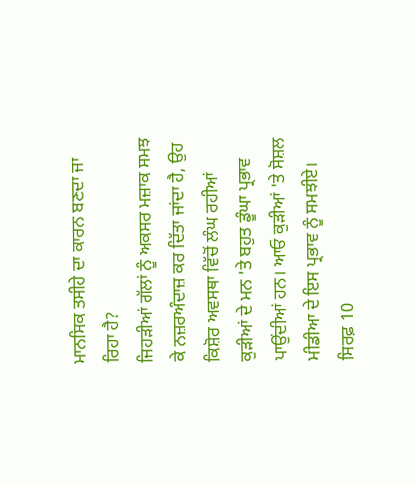ਮਾਨਸਿਕ ਤਸੀਹੇ ਦਾ ਕਾਰਨ ਬਣਦਾ ਜਾ ਰਿਹਾ ਹੈ?
ਜਿਹੜੀਆਂ ਗੱਲਾਂ ਨੂੰ ਅਕਸਰ ਮਜ਼ਾਕ ਸਮਝ ਕੇ ਨਜ਼ਰਅੰਦਾਜ਼ ਕਰ ਦਿੱਤਾ ਜਾਂਦਾ ਹੈ, ਉਹ ਕਿਸ਼ੋਰ ਅਵਸਥਾ ਵਿੱਚੋਂ ਲੰਘ ਰਹੀਆਂ ਕੁੜੀਆਂ ਦੇ ਮਨ 'ਤੇ ਬਹੁਤ ਡੂੰਘਾ ਪ੍ਰਭਾਵ ਪਾਉਂਦੀਆਂ ਹਨ। ਆਓ ਕੁੜੀਆਂ 'ਤੇ ਸੋਸ਼ਲ ਮੀਡੀਆ ਦੇ ਇਸ ਪ੍ਰਭਾਵ ਨੂੰ ਸਮਝੀਏ।
ਸਿਰਫ਼ 10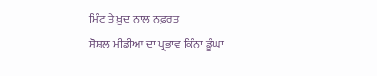ਮਿੰਟ ਤੇ ਖ਼ੁਦ ਨਾਲ ਨਫ਼ਰਤ
ਸੋਸ਼ਲ ਮੀਡੀਆ ਦਾ ਪ੍ਰਭਾਵ ਕਿੰਨਾ ਡੂੰਘਾ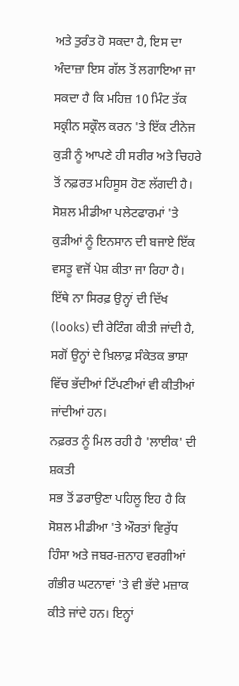ਅਤੇ ਤੁਰੰਤ ਹੋ ਸਕਦਾ ਹੈ, ਇਸ ਦਾ ਅੰਦਾਜ਼ਾ ਇਸ ਗੱਲ ਤੋਂ ਲਗਾਇਆ ਜਾ ਸਕਦਾ ਹੈ ਕਿ ਮਹਿਜ਼ 10 ਮਿੰਟ ਤੱਕ ਸਕ੍ਰੀਨ ਸਕ੍ਰੌਲ ਕਰਨ 'ਤੇ ਇੱਕ ਟੀਨੇਜ ਕੁੜੀ ਨੂੰ ਆਪਣੇ ਹੀ ਸਰੀਰ ਅਤੇ ਚਿਹਰੇ ਤੋਂ ਨਫ਼ਰਤ ਮਹਿਸੂਸ ਹੋਣ ਲੱਗਦੀ ਹੈ।
ਸੋਸ਼ਲ ਮੀਡੀਆ ਪਲੇਟਫਾਰਮਾਂ 'ਤੇ ਕੁੜੀਆਂ ਨੂੰ ਇਨਸਾਨ ਦੀ ਬਜਾਏ ਇੱਕ ਵਸਤੂ ਵਜੋਂ ਪੇਸ਼ ਕੀਤਾ ਜਾ ਰਿਹਾ ਹੈ। ਇੱਥੇ ਨਾ ਸਿਰਫ਼ ਉਨ੍ਹਾਂ ਦੀ ਦਿੱਖ (looks) ਦੀ ਰੇਟਿੰਗ ਕੀਤੀ ਜਾਂਦੀ ਹੈ, ਸਗੋਂ ਉਨ੍ਹਾਂ ਦੇ ਖ਼ਿਲਾਫ਼ ਸੰਕੇਤਕ ਭਾਸ਼ਾ ਵਿੱਚ ਭੱਦੀਆਂ ਟਿੱਪਣੀਆਂ ਵੀ ਕੀਤੀਆਂ ਜਾਂਦੀਆਂ ਹਨ।
ਨਫ਼ਰਤ ਨੂੰ ਮਿਲ ਰਹੀ ਹੈ 'ਲਾਈਕ' ਦੀ ਸ਼ਕਤੀ
ਸਭ ਤੋਂ ਡਰਾਉਣਾ ਪਹਿਲੂ ਇਹ ਹੈ ਕਿ ਸੋਸ਼ਲ ਮੀਡੀਆ 'ਤੇ ਔਰਤਾਂ ਵਿਰੁੱਧ ਹਿੰਸਾ ਅਤੇ ਜਬਰ-ਜ਼ਨਾਹ ਵਰਗੀਆਂ ਗੰਭੀਰ ਘਟਨਾਵਾਂ 'ਤੇ ਵੀ ਭੱਦੇ ਮਜ਼ਾਕ ਕੀਤੇ ਜਾਂਦੇ ਹਨ। ਇਨ੍ਹਾਂ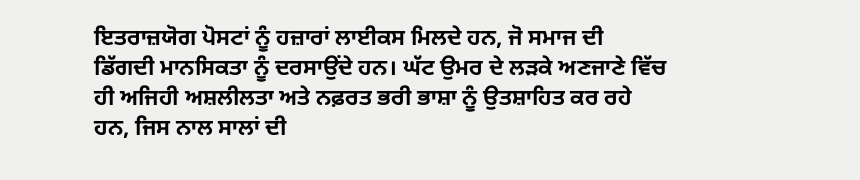ਇਤਰਾਜ਼ਯੋਗ ਪੋਸਟਾਂ ਨੂੰ ਹਜ਼ਾਰਾਂ ਲਾਈਕਸ ਮਿਲਦੇ ਹਨ, ਜੋ ਸਮਾਜ ਦੀ ਡਿੱਗਦੀ ਮਾਨਸਿਕਤਾ ਨੂੰ ਦਰਸਾਉਂਦੇ ਹਨ। ਘੱਟ ਉਮਰ ਦੇ ਲੜਕੇ ਅਣਜਾਣੇ ਵਿੱਚ ਹੀ ਅਜਿਹੀ ਅਸ਼ਲੀਲਤਾ ਅਤੇ ਨਫ਼ਰਤ ਭਰੀ ਭਾਸ਼ਾ ਨੂੰ ਉਤਸ਼ਾਹਿਤ ਕਰ ਰਹੇ ਹਨ, ਜਿਸ ਨਾਲ ਸਾਲਾਂ ਦੀ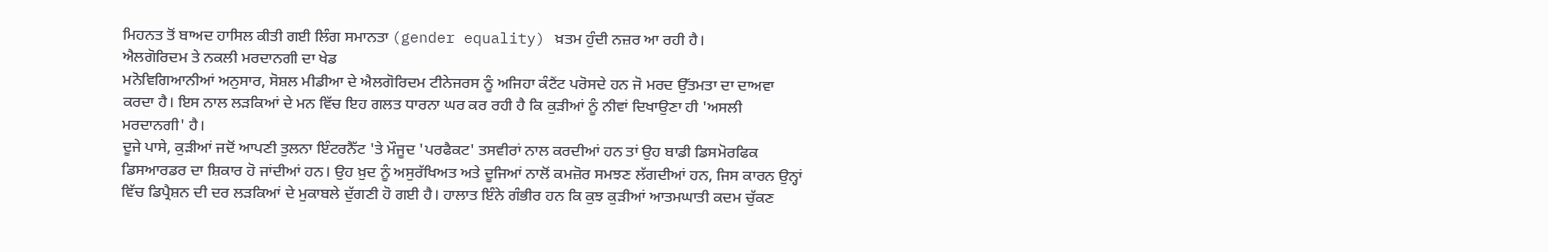ਮਿਹਨਤ ਤੋਂ ਬਾਅਦ ਹਾਸਿਲ ਕੀਤੀ ਗਈ ਲਿੰਗ ਸਮਾਨਤਾ (gender equality) ਖ਼ਤਮ ਹੁੰਦੀ ਨਜ਼ਰ ਆ ਰਹੀ ਹੈ।
ਐਲਗੋਰਿਦਮ ਤੇ ਨਕਲੀ ਮਰਦਾਨਗੀ ਦਾ ਖੇਡ
ਮਨੋਵਿਗਿਆਨੀਆਂ ਅਨੁਸਾਰ, ਸੋਸ਼ਲ ਮੀਡੀਆ ਦੇ ਐਲਗੋਰਿਦਮ ਟੀਨੇਜਰਸ ਨੂੰ ਅਜਿਹਾ ਕੰਟੈਂਟ ਪਰੋਸਦੇ ਹਨ ਜੋ ਮਰਦ ਉੱਤਮਤਾ ਦਾ ਦਾਅਵਾ ਕਰਦਾ ਹੈ। ਇਸ ਨਾਲ ਲੜਕਿਆਂ ਦੇ ਮਨ ਵਿੱਚ ਇਹ ਗਲਤ ਧਾਰਨਾ ਘਰ ਕਰ ਰਹੀ ਹੈ ਕਿ ਕੁੜੀਆਂ ਨੂੰ ਨੀਵਾਂ ਦਿਖਾਉਣਾ ਹੀ 'ਅਸਲੀ ਮਰਦਾਨਗੀ' ਹੈ।
ਦੂਜੇ ਪਾਸੇ, ਕੁੜੀਆਂ ਜਦੋਂ ਆਪਣੀ ਤੁਲਨਾ ਇੰਟਰਨੈੱਟ 'ਤੇ ਮੌਜੂਦ 'ਪਰਫੈਕਟ' ਤਸਵੀਰਾਂ ਨਾਲ ਕਰਦੀਆਂ ਹਨ ਤਾਂ ਉਹ ਬਾਡੀ ਡਿਸਮੋਰਫਿਕ ਡਿਸਆਰਡਰ ਦਾ ਸ਼ਿਕਾਰ ਹੋ ਜਾਂਦੀਆਂ ਹਨ। ਉਹ ਖ਼ੁਦ ਨੂੰ ਅਸੁਰੱਖਿਅਤ ਅਤੇ ਦੂਜਿਆਂ ਨਾਲੋਂ ਕਮਜ਼ੋਰ ਸਮਝਣ ਲੱਗਦੀਆਂ ਹਨ, ਜਿਸ ਕਾਰਨ ਉਨ੍ਹਾਂ ਵਿੱਚ ਡਿਪ੍ਰੈਸ਼ਨ ਦੀ ਦਰ ਲੜਕਿਆਂ ਦੇ ਮੁਕਾਬਲੇ ਦੁੱਗਣੀ ਹੋ ਗਈ ਹੈ। ਹਾਲਾਤ ਇੰਨੇ ਗੰਭੀਰ ਹਨ ਕਿ ਕੁਝ ਕੁੜੀਆਂ ਆਤਮਘਾਤੀ ਕਦਮ ਚੁੱਕਣ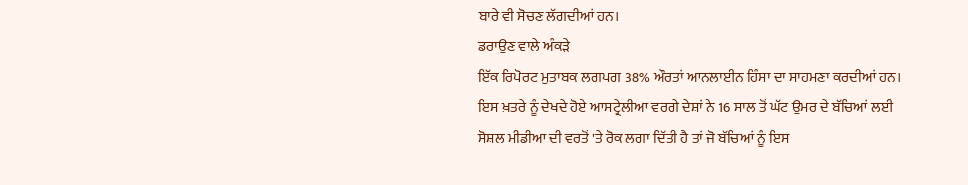ਬਾਰੇ ਵੀ ਸੋਚਣ ਲੱਗਦੀਆਂ ਹਨ।
ਡਰਾਉਣ ਵਾਲੇ ਅੰਕੜੇ
ਇੱਕ ਰਿਪੋਰਟ ਮੁਤਾਬਕ ਲਗਪਗ 38% ਔਰਤਾਂ ਆਨਲਾਈਨ ਹਿੰਸਾ ਦਾ ਸਾਹਮਣਾ ਕਰਦੀਆਂ ਹਨ। ਇਸ ਖ਼ਤਰੇ ਨੂੰ ਦੇਖਦੇ ਹੋਏ ਆਸਟ੍ਰੇਲੀਆ ਵਰਗੇ ਦੇਸ਼ਾਂ ਨੇ 16 ਸਾਲ ਤੋਂ ਘੱਟ ਉਮਰ ਦੇ ਬੱਚਿਆਂ ਲਈ ਸੋਸ਼ਲ ਮੀਡੀਆ ਦੀ ਵਰਤੋਂ 'ਤੇ ਰੋਕ ਲਗਾ ਦਿੱਤੀ ਹੈ ਤਾਂ ਜੋ ਬੱਚਿਆਂ ਨੂੰ ਇਸ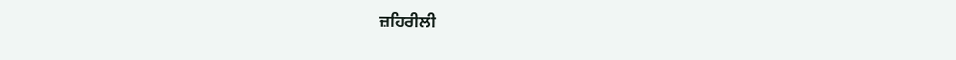ਜ਼ਹਿਰੀਲੀ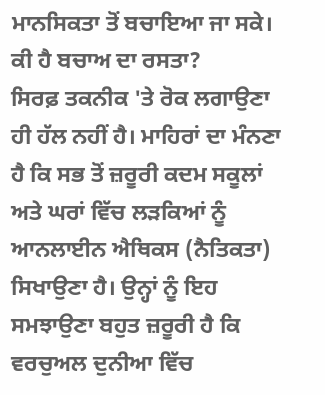ਮਾਨਸਿਕਤਾ ਤੋਂ ਬਚਾਇਆ ਜਾ ਸਕੇ।
ਕੀ ਹੈ ਬਚਾਅ ਦਾ ਰਸਤਾ?
ਸਿਰਫ਼ ਤਕਨੀਕ 'ਤੇ ਰੋਕ ਲਗਾਉਣਾ ਹੀ ਹੱਲ ਨਹੀਂ ਹੈ। ਮਾਹਿਰਾਂ ਦਾ ਮੰਨਣਾ ਹੈ ਕਿ ਸਭ ਤੋਂ ਜ਼ਰੂਰੀ ਕਦਮ ਸਕੂਲਾਂ ਅਤੇ ਘਰਾਂ ਵਿੱਚ ਲੜਕਿਆਂ ਨੂੰ ਆਨਲਾਈਨ ਐਥਿਕਸ (ਨੈਤਿਕਤਾ) ਸਿਖਾਉਣਾ ਹੈ। ਉਨ੍ਹਾਂ ਨੂੰ ਇਹ ਸਮਝਾਉਣਾ ਬਹੁਤ ਜ਼ਰੂਰੀ ਹੈ ਕਿ ਵਰਚੁਅਲ ਦੁਨੀਆ ਵਿੱਚ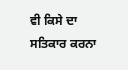ਵੀ ਕਿਸੇ ਦਾ ਸਤਿਕਾਰ ਕਰਨਾ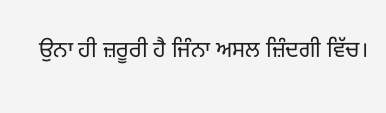ਉਨਾ ਹੀ ਜ਼ਰੂਰੀ ਹੈ ਜਿੰਨਾ ਅਸਲ ਜ਼ਿੰਦਗੀ ਵਿੱਚ।